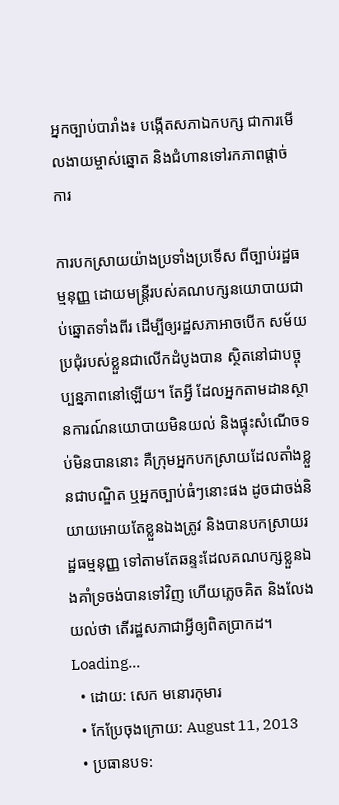អ្នកច្បាប់បារាំង៖ បង្កើតសភាឯកបក្ស ជាការមើលងាយម្ចាស់ឆ្នោត និងជំហានទៅរកភាពផ្ដាច់ការ

ការបកស្រាយយ៉ាងប្រទាំងប្រទើស ពីច្បាប់រដ្ឋធម្មនុញ្ញ ដោយមន្ត្រីរបស់គណបក្សនយោបាយជាប់ឆ្នោតទាំងពីរ ដើម្បីឲ្យរដ្ឋសភាអាចបើក សម័យប្រជុំរបស់ខ្លួនជាលើកដំបូងបាន ស្ថិតនៅជាបច្ចុប្បន្នភាពនៅឡើយ។ តែអ្វី ដែលអ្នកតាមដានស្ថានការណ៍នយោបាយមិនយល់ និងផ្ទុះសំណើចទប់មិនបាននោះ គឺក្រុមអ្នកបកស្រាយដែលតាំងខ្លួនជាបណ្ឌិត ឬអ្នកច្បាប់ធំៗនោះផង ដូចជាចង់និយាយអោយតែខ្លួនឯងត្រូវ និងបានបកស្រាយរដ្ឋធម្មនុញ្ញ ទៅតាមតែឆន្ទះដែលគណបក្សខ្លួនឯងគាំទ្រចង់បានទៅវិញ ហើយភ្លេចគិត និងលែងយល់ថា តើរដ្ឋសភាជាអ្វីឲ្យពិតប្រាកដ។
Loading...
  • ដោយ: សេក មនោរកុមារ
  • កែប្រែចុងក្រោយ: August 11, 2013
  • ប្រធានបទ: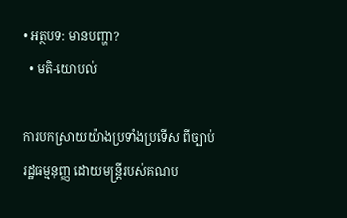• អត្ថបទ: មានបញ្ហា?
  • មតិ-យោបល់

ការបកស្រាយយ៉ាងប្រទាំងប្រទើស ពីច្បាប់រដ្ឋធម្មនុញ្ញ ដោយមន្ត្រីរបស់គណប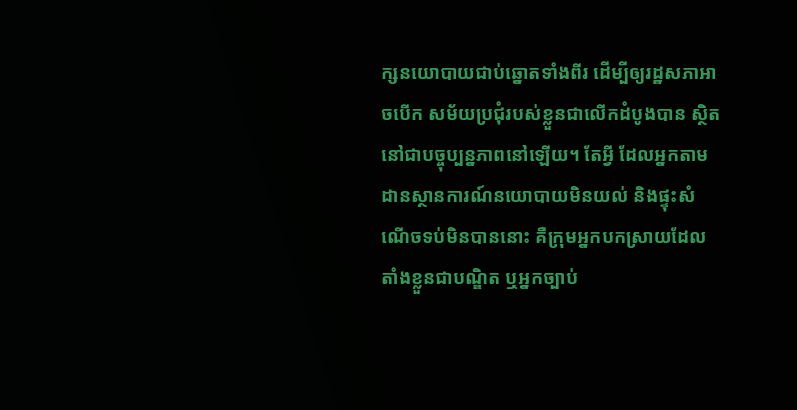ក្សនយោបាយជាប់ឆ្នោតទាំងពីរ ដើម្បីឲ្យរដ្ឋសភាអាចបើក សម័យប្រជុំរបស់ខ្លួនជាលើកដំបូងបាន ស្ថិតនៅជាបច្ចុប្បន្នភាពនៅឡើយ។ តែអ្វី ដែលអ្នកតាមដានស្ថានការណ៍នយោបាយមិនយល់ និងផ្ទុះសំណើចទប់មិនបាននោះ គឺក្រុមអ្នកបកស្រាយដែលតាំងខ្លួនជាបណ្ឌិត ឬអ្នកច្បាប់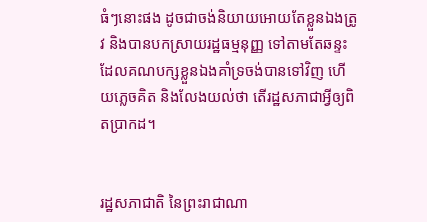ធំៗនោះផង ដូចជាចង់និយាយអោយតែខ្លួនឯងត្រូវ និងបានបកស្រាយរដ្ឋធម្មនុញ្ញ ទៅតាមតែឆន្ទះដែលគណបក្សខ្លួនឯងគាំទ្រចង់បានទៅវិញ ហើយភ្លេចគិត និងលែងយល់ថា តើរដ្ឋសភាជាអ្វីឲ្យពិតប្រាកដ។


រដ្ឋសភាជាតិ នៃព្រះរាជាណា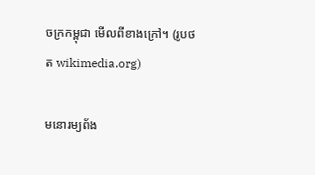ចក្រកម្ពុជា មើលពីខាងក្រៅ។ (រូបថត wikimedia.org)

មនោរម្យព័ង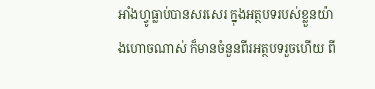អាំងហ្វូធ្លាប់បានសរសេរ ក្នុងអត្ថបទរបស់ខ្លួនយ៉ាងហោចណាស់ ក៏មានចំនួនពីរអត្ថបទរួចហើយ ពី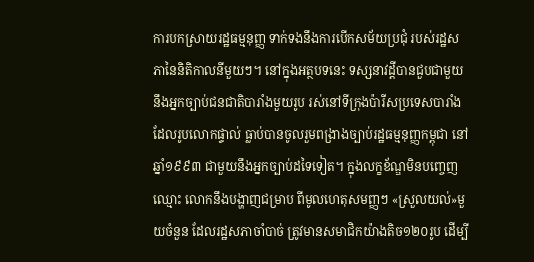ការបកស្រាយរដ្ឋធម្មនុញ្ញ ទាក់ទងនឹងការបើកសម័យប្រជុំ របស់រដ្ឋសភានៃនិតិកាលនីមួយៗ។ នៅក្នុងអត្ថបទនេះ ទស្សនាវដ្ដីបានជួបជាមួយនឹងអ្នកច្បាប់ជនជាតិបារាំងមួយរូប រស់នៅទីក្រុងប៉ារីសប្រទេសបារាំង ដែលរូបលោកផ្ទាល់ ធ្លាប់បានចូលរួមពង្រាងច្បាប់រដ្ឋធម្មនុញ្ញកម្ពុជា នៅឆ្នាំ១៩៩៣ ជាមួយនឹងអ្នកច្បាប់ដទៃទៀត។ ក្នុងលក្ខខ័ណ្ឌមិនបញ្ចេញឈ្មោះ លោកនឹងបង្ហាញជម្រាប ពីមូលហេតុសមញ្ញៗ «ស្រួលយល់»មួយចំនួន ដែលរដ្ឋសភាចាំបាច់ ត្រូវមានសមាជិកយ៉ាងតិច១២០រូប ដើម្បី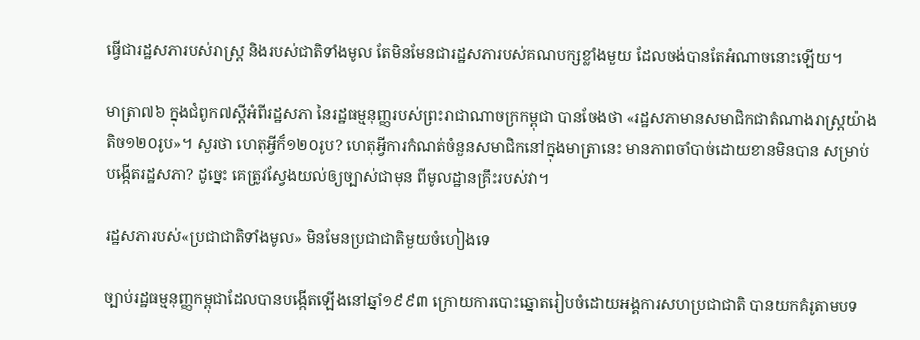ធ្វើជារដ្ឋសភារបស់រាស្ត្រ និងរបស់ជាតិទាំងមូល តែមិនមែនជារដ្ឋសភារបស់គណបក្សខ្លាំងមួយ ដែលចង់បានតែអំណាចនោះឡើយ។

មាត្រា៧៦ ក្នុងជំពូក៧ស្ដីអំពីរដ្ឋសភា នៃរដ្ឋធម្មនុញ្ញរបស់ព្រះរាជាណាចក្រកម្ពុជា បានចែងថា «រដ្ឋសភាមានសមាជិកជាតំណាងរាស្ត្រយ៉ាងតិច១២០រូប»។ សួរថា ហេតុអ្វីក៏១២០រូប? ហេតុអ្វីការកំណត់ចំនួនសមាជិកនៅក្នុងមាត្រានេះ មានភាពចាំបាច់ដោយខានមិនបាន សម្រាប់បង្កើតរដ្ឋសភា? ដូច្នេះ គេត្រូវស្វែងយល់ឲ្យច្បាស់ជាមុន ពីមូលដ្ឋានគ្រឹះរបស់វា។

រដ្ឋសភារបស់«ប្រជាជាតិទាំងមូល» មិនមែនប្រជាជាតិមួយចំហៀងទេ

ច្បាប់រដ្ឋធម្មនុញ្ញកម្ពុជាដែលបានបង្កើតឡើងនៅឆ្នាំ១៩៩៣ ក្រោយការបោះឆ្នោតរៀបចំដោយអង្គការសហប្រជាជាតិ បានយកគំរូតាមបទ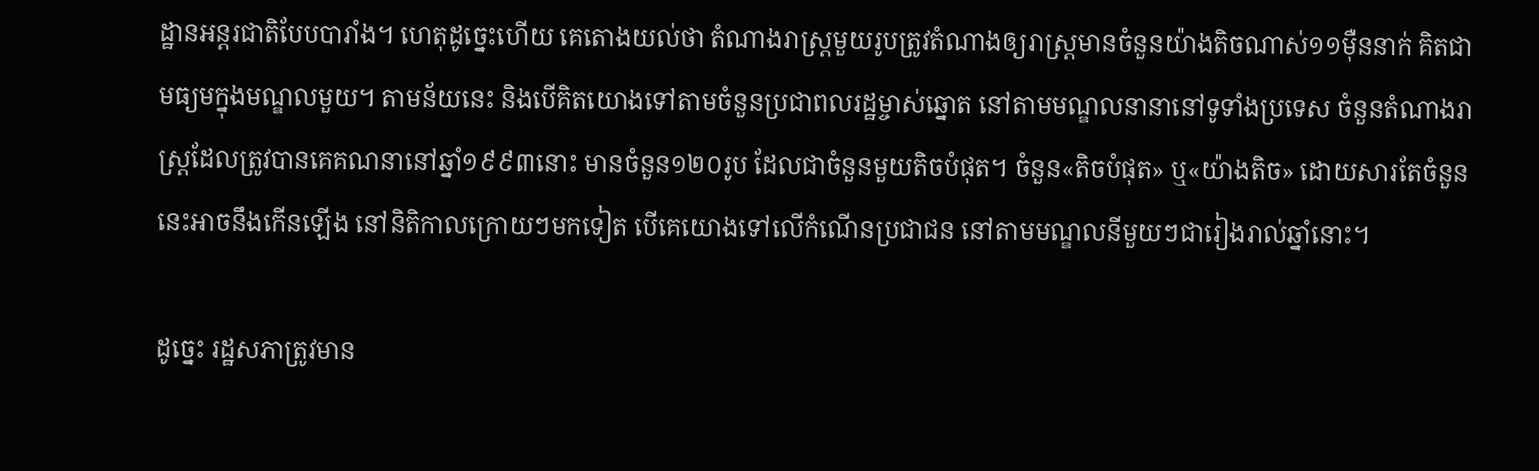ដ្ឋានអន្តរជាតិបែបបារាំង។ ហេតុដូច្នេះហើយ គេតោងយល់ថា តំណាងរាស្ត្រមួយរូបត្រូវតំណាងឲ្យរាស្ត្រមានចំនួនយ៉ាងតិចណាស់១១ម៉ឺននាក់ គិតជាមធ្យមក្នុងមណ្ឌលមួយ។ តាមន័យនេះ និងបើគិតយោងទៅតាមចំនួនប្រជាពលរដ្ឋម្ចាស់ឆ្នោត នៅតាមមណ្ឌលនានានៅទូទាំងប្រទេស ចំនួនតំណាងរាស្ត្រដែលត្រូវបានគេគណនានៅឆ្នាំ១៩៩៣នោះ មានចំនួន១២០រូប ដែលជាចំនួនមួយតិចបំផុត។ ចំនួន«តិចបំផុត» ឬ«យ៉ាងតិច» ដោយសារតែចំនួននេះអាចនឹងកើនឡើង នៅនិតិកាលក្រោយៗមកទៀត បើគេយោងទៅលើកំណើនប្រជាជន នៅតាមមណ្ឌលនីមួយៗជារៀងរាល់ឆ្នាំនោះ។

ដូច្នេះ រដ្ឋសភាត្រូវមាន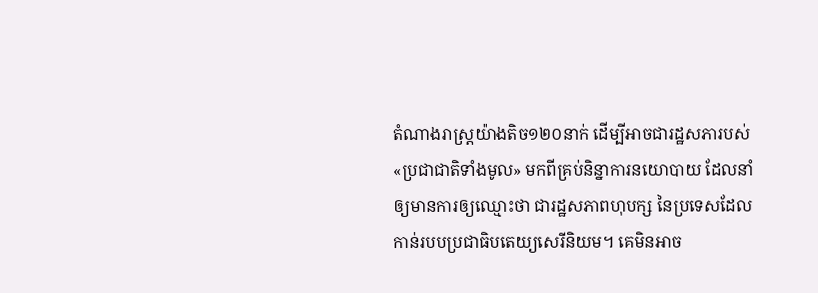តំណាងរាស្ត្រយ៉ាងតិច១២០នាក់ ដើម្បីអាចជារដ្ឋសភារបស់«ប្រជាជាតិទាំងមូល» មកពីគ្រប់និន្នាការនយោបាយ ដែលនាំឲ្យមានការឲ្យឈ្មោះថា ជារដ្ឋសភាពហុបក្ស នៃប្រទេសដែលកាន់របបប្រជាធិបតេយ្យសេរីនិយម។ គេមិនអាច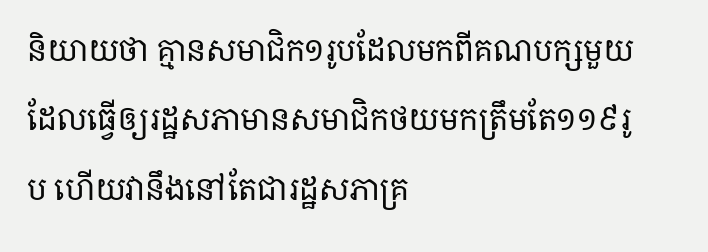និយាយថា គ្មានសមាជិក១រូបដែលមកពីគណបក្សមួយ ដែលធ្វើឲ្យរដ្ឋសភាមានសមាជិកថយមកត្រឹមតែ១១៩រូប ហើយវានឹងនៅតែជារដ្ឋសភាគ្រ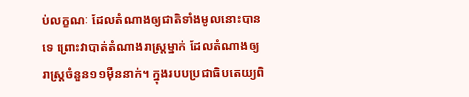ប់លក្ខណៈ ដែលតំណាងឲ្យជាតិទាំងមូលនោះបានទេ ព្រោះវាបាត់តំណាងរាស្ត្រម្នាក់ ដែលតំណាងឲ្យរាស្ត្រចំនួន១១ម៉ឺននាក់។ ក្នុងរបបប្រជាធិបតេយ្យពិ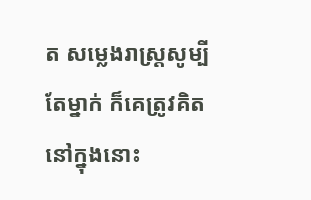ត សម្លេងរាស្ត្រសូម្បីតែម្នាក់ ក៏គេត្រូវគិតនៅក្នុងនោះ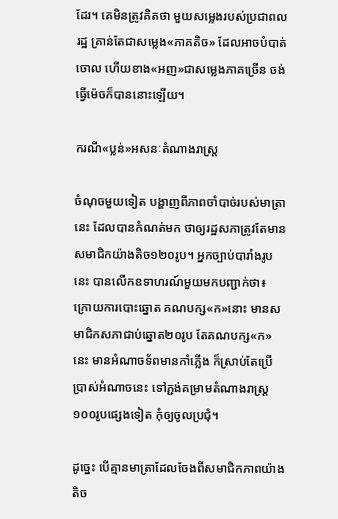ដែរ។ គេមិនត្រូវគិតថា មួយសម្លេងរបស់ប្រជាពលរដ្ឋ គ្រាន់តែជាសម្លេង«ភាគតិច» ដែលអាចបំបាត់ចោល ហើយខាង«អញ»ជាសម្លេងភាគច្រើន ចង់ធ្វើម៉េចក៏បាននោះឡើយ។

ករណី«ប្លន់»អសនៈតំណាងរាស្ត្រ

ចំណុចមួយទៀត បង្ហាញពីភាពចាំបាច់របស់មាត្រានេះ ដែលបានកំណត់មក ថាឲ្យរដ្ឋសភាត្រូវតែមានសមាជិកយ៉ាងតិច១២០រូប។ អ្នកច្បាប់បារាំងរូបនេះ បានលើកឧទាហរណ៍មួយមកបញ្ជាក់ថា៖ ក្រោយការបោះឆ្នោត គណបក្ស«ក»នោះ មានសមាជិកសភាជាប់ឆ្នោត២០រូប តែគណបក្ស«ក»នេះ មានអំណាចទ័ពមានកាំភ្លើង ក៏ស្រាប់តែប្រើប្រាស់អំណាចនេះ ទៅភ្ជង់គម្រាមតំណាងរាស្ត្រ១០០រូបផ្សេងទៀត កុំឲ្យចូលប្រជុំ។

ដូច្នេះ បើគ្មានមាត្រាដែលចែងពីសមាជិកភាពយ៉ាងតិច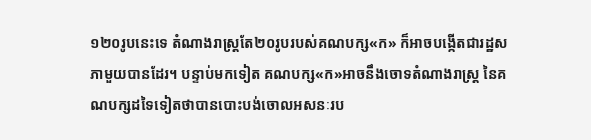១២០រូបនេះទេ តំណាងរាស្ត្រតែ២០រូបរបស់គណបក្ស«ក» ក៏អាចបង្កើតជារដ្ឋសភាមួយបានដែរ។ បន្ទាប់មកទៀត គណបក្ស«ក»អាចនឹងចោទតំណាងរាស្ត្រ នៃគណបក្សដទៃទៀតថាបានបោះបង់ចោលអសនៈរប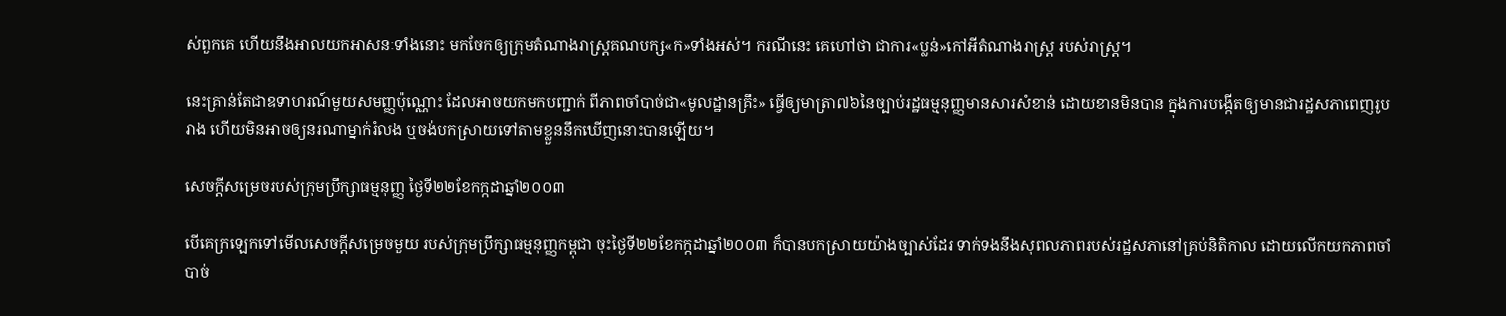ស់ពួកគេ ហើយនឹងអាលយកអាសនៈទាំងនោះ មកចែកឲ្យក្រុមតំណាងរាស្ត្រគណបក្ស«ក»ទាំងអស់។ ករណីនេះ គេហៅថា ជាការ«ប្លន់»កៅអីតំណាងរាស្ត្រ របស់រាស្ត្រ។

នេះគ្រាន់តែជាឧទាហរណ៍មួយសមញ្ញប៉ុណ្ណោះ ដែលអាចយកមកបញ្ជាក់ ពីភាពចាំបាច់ជា«មូលដ្ឋានគ្រឹះ» ធ្វើឲ្យមាត្រា៧៦នៃច្បាប់រដ្ឋធម្មនុញ្ញមានសារសំខាន់ ដោយខានមិនបាន ក្នុងការបង្កើតឲ្យមានជារដ្ឋសភាពេញរូបរាង ហើយមិនអាចឲ្យនរណាម្នាក់រំលង ឬចង់បកស្រាយទៅតាមខ្លួននឹកឃើញនោះបានឡើយ។

សេចក្ដីសម្រេចរបស់ក្រុមប្រឹក្សាធម្មនុញ្ញ ថ្ងៃទី២២ខែកក្កដាឆ្នាំ២០០៣

បើគេក្រឡេកទៅមើលសេចក្ដីសម្រេចមួយ របស់ក្រុមប្រឹក្សាធម្មនុញ្ញកម្ពុជា ចុះថ្ងៃទី២២ខែកក្កដាឆ្នាំ២០០៣ ក៏បានបកស្រាយយ៉ាងច្បាស់ដែរ ទាក់ទងនឹងសុពលភាពរបស់រដ្ឋសភានៅគ្រប់និតិកាល ដោយលើកយកភាពចាំបាច់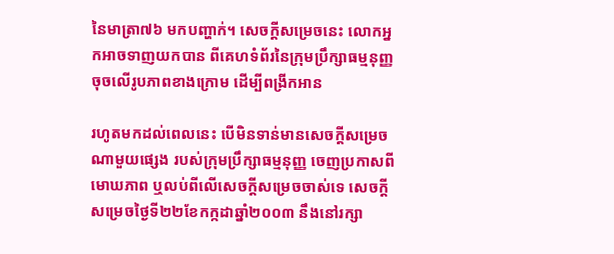នៃមាត្រា៧៦ មកបញ្ហាក់។ សេចក្ដីសម្រេចនេះ លោកអ្នកអាចទាញយកបាន ពីគេហទំព័រនៃក្រុមប្រឹក្សាធម្មនុញ្ញចុចលើរូបភាពខាងក្រោម ដើម្បីពង្រីកអាន

រហូតមកដល់ពេលនេះ បើមិនទាន់មានសេចក្ដីសម្រេចណាមួយផ្សេង របស់ក្រុមប្រឹក្សាធម្មនុញ្ញ ចេញប្រកាសពីមោឃភាព ឬលប់ពីលើសេចក្ដីសម្រេចចាស់ទេ សេចក្ដីសម្រេចថ្ងៃទី២២ខែកក្កដាឆ្នាំ២០០៣ នឹងនៅរក្សា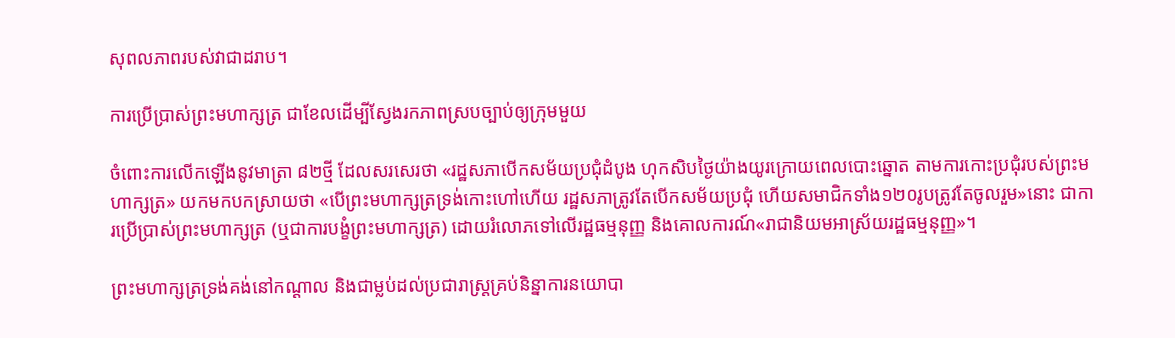សុពលភាពរបស់វាជាដរាប។

ការប្រើប្រាស់ព្រះមហាក្សត្រ ជាខែលដើម្បីស្វែងរកភាពស្របច្បាប់ឲ្យក្រុមមួយ

ចំពោះការលើកឡើងនូវមាត្រា ៨២ថ្មី ដែលសរសេរថា «រដ្ឋសភាបើកសម័យប្រជុំដំបូង ហុកសិបថ្ងៃយ៉ាងយូរក្រោយពេលបោះឆ្នោត តាមការកោះប្រជុំរបស់ព្រះមហាក្សត្រ» យកមកបកស្រាយថា «បើព្រះមហាក្សត្រទ្រង់កោះហៅហើយ រដ្ឋសភាត្រូវតែបើកសម័យប្រជុំ ហើយសមាជិកទាំង១២០រូបត្រូវតែចូលរួម»នោះ ជាការប្រើប្រាស់ព្រះមហាក្សត្រ (ឬជាការបង្ខំព្រះមហាក្សត្រ) ដោយរំលោភទៅលើរដ្ឋធម្មនុញ្ញ និងគោលការណ៍«រាជានិយមអាស្រ័យរដ្ឋធម្មនុញ្ញ»។

ព្រះមហាក្សត្រទ្រង់គង់នៅកណ្ដាល និងជាម្លប់ដល់ប្រជារាស្ត្រគ្រប់និន្នាការនយោបា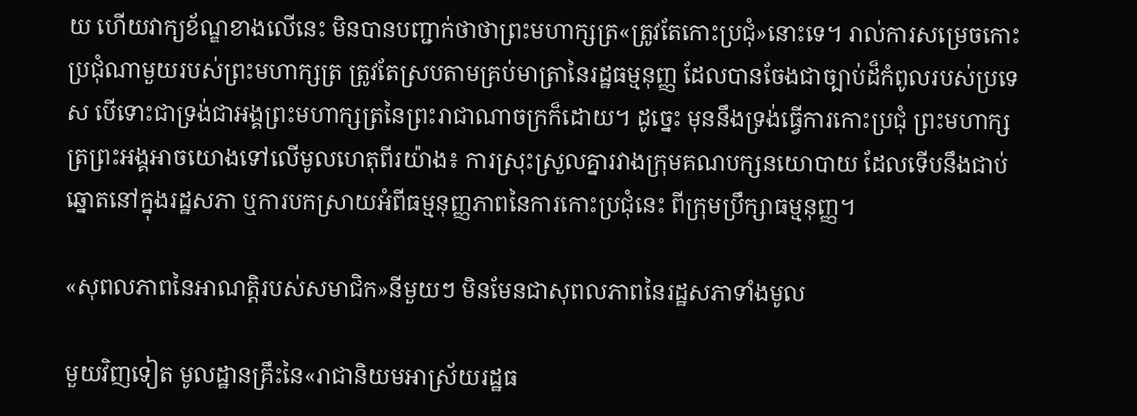យ ហើយវាក្យខ័ណ្ឌខាងលើនេះ មិនបានបញ្ជាក់ថាថាព្រះមហាក្សត្រ«ត្រូវតែកោះប្រជុំ»នោះទេ។ រាល់ការសម្រេចកោះប្រជុំណាមួយរបស់ព្រះមហាក្សត្រ ត្រូវតែស្របតាមគ្រប់មាត្រានៃរដ្ឋធម្មនុញ្ញ ដែលបានចែងជាច្បាប់ដ៏កំពូលរបស់ប្រទេស បើទោះជាទ្រង់ជាអង្គព្រះមហាក្សត្រនៃព្រះរាជាណាចក្រក៏ដោយ។ ដូច្នេះ មុននឹងទ្រង់ធ្វើការកោះប្រជុំ ព្រះមហាក្សត្រព្រះអង្គអាចយោងទៅលើមូលហេតុពីរយ៉ាង៖ ការស្រុះស្រួលគ្នារវាងក្រុមគណបក្សនយោបាយ ដែលទើបនឹងជាប់ឆ្នោតនៅក្នុងរដ្ឋសភា ឬការបកស្រាយអំពីធម្មនុញ្ញភាពនៃការកោះប្រជុំនេះ ពីក្រុមប្រឹក្សាធម្មនុញ្ញ។

«សុពលភាពនៃអាណត្តិរបស់សមាជិក»នីមួយៗ មិនមែនជាសុពលភាពនៃរដ្ឋសភាទាំងមូល

មួយវិញទៀត មូលដ្ឋានគ្រឹះនៃ«រាជានិយមអាស្រ័យរដ្ឋធ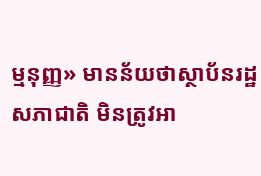ម្មនុញ្ញ» មានន័យថាស្ថាប័នរដ្ឋសភាជាតិ មិនត្រូវអា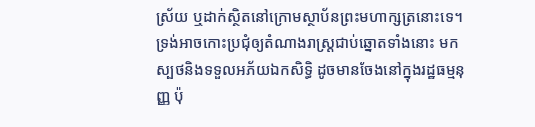ស្រ័យ ឬដាក់ស្ថិតនៅក្រោមស្ថាប័នព្រះមហាក្សត្រនោះទេ។ ទ្រង់អាចកោះប្រជុំឲ្យតំណាងរាស្ត្រជាប់ឆ្នោតទាំងនោះ មកស្បថនិងទទួលអភ័យឯកសិទ្ធិ ដូចមានចែងនៅក្នុងរដ្ឋធម្មនុញ្ញ ប៉ុ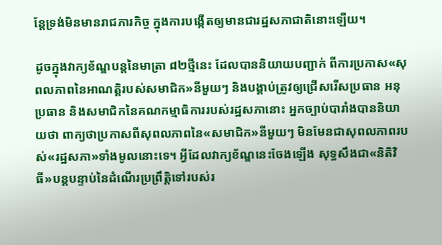ន្តែទ្រង់មិនមានរាជភារកិច្ច ក្នុងការបង្កើតឲ្យមានជារដ្ឋសភាជាតិនោះឡើយ។

ដូចក្នុងវាក្យខ័ណ្ឌបន្តនៃមាត្រា ៨២ថ្មីនេះ ដែលបាននិយាយបញ្ជាក់ ពីការប្រកាស«សុពលភាពនៃអាណត្តិរបស់សមាជិក»នីមួយៗ និងបង្គាប់ត្រូវឲ្យជ្រើសរើសប្រធាន អនុប្រធាន និងសមាជិកនៃគណកម្មាធិការរបស់រដ្ឋសភានោះ អ្នកច្បាប់បារាំងបាននិយាយថា ពាក្យថាប្រកាសពីសុពលភាពនៃ«សមាជិក»នីមួយៗ មិនមែនជាសុពលភាពរបស់«រដ្ឋសភា»ទាំងមូលនោះទេ។ អ្វីដែលវាក្យខ័ណ្ឌនេះចែងឡើង សុទ្ធសឹងជា«និតិវិធី»បន្តបន្ទាប់នៃដំណើរប្រព្រឹត្តិទៅរបស់រ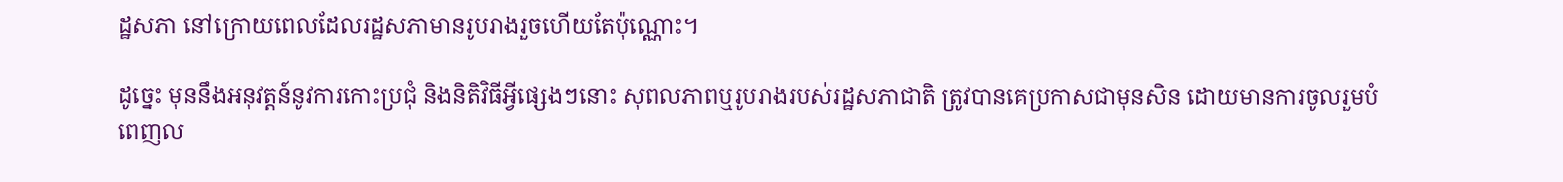ដ្ឋសភា នៅក្រោយពេលដែលរដ្ឋសភាមានរូបរាងរួចហើយតែប៉ុណ្ណោះ។

ដូច្នេះ មុននឹងអនុវត្តន៍នូវការកោះប្រជុំ និងនិតិវិធីអ្វីផ្សេងៗនោះ សុពលភាពឬរូបរាងរបស់រដ្ឋសភាជាតិ ត្រូវបានគេប្រកាសជាមុនសិន ដោយមានការចូលរួមបំពេញល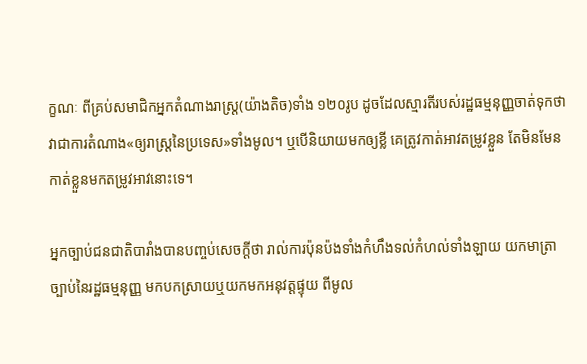ក្ខណៈ ពីគ្រប់សមាជិកអ្នកតំណាងរាស្ត្រ(យ៉ាងតិច)ទាំង ១២០រូប ដូចដែលស្មារតីរបស់រដ្ឋធម្មនុញ្ញចាត់ទុកថា វាជាការតំណាង«ឲ្យរាស្ត្រនៃប្រទេស»ទាំងមូល។ ឬបើនិយាយមកឲ្យខ្លី គេត្រូវកាត់អាវតម្រូវខ្លួន តែមិនមែនកាត់ខ្លួនមកតម្រូវអាវនោះទេ។

អ្នកច្បាប់ជនជាតិបារាំងបានបញ្ចប់សេចក្ដីថា រាល់ការប៉ុនប៉ងទាំងកំហឹងទល់កំហល់ទាំងឡាយ យកមាត្រាច្បាប់នៃរដ្ឋធម្មនុញ្ញ មកបកស្រាយឬយកមកអនុវត្តផ្ទុយ ពីមូល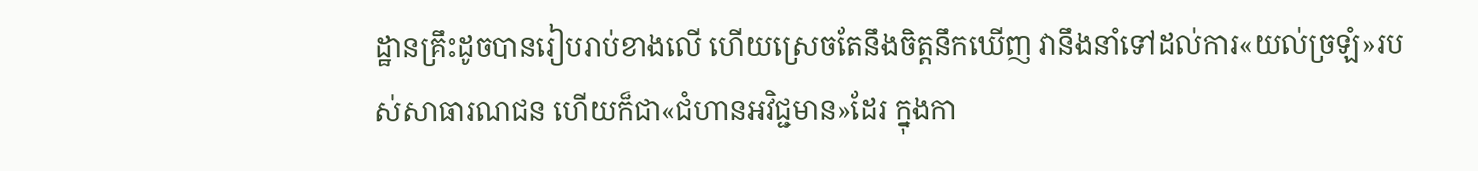ដ្ឋានគ្រឹះដូចបានរៀបរាប់ខាងលើ ហើយស្រេចតែនឹងចិត្តនឹកឃើញ វានឹងនាំទៅដល់ការ«យល់ច្រឡំ»របស់សាធារណជន ហើយក៏ជា«ជំហានអវិជ្ជមាន»ដែរ ក្នុងកា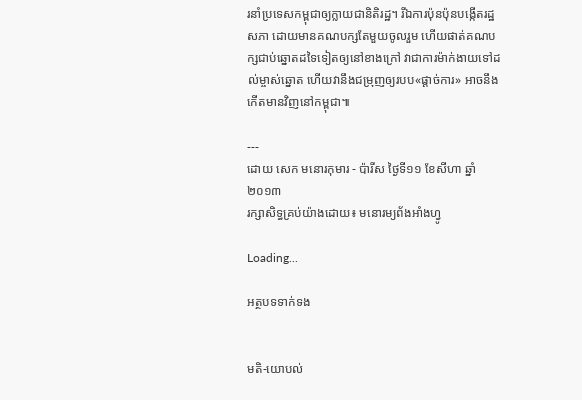រនាំប្រទេសកម្ពុជាឲ្យក្លាយជានិតិរដ្ឋ។ រីឯការប៉ុនប៉ុនបង្កើតរដ្ឋសភា ដោយមានគណបក្សតែមួយចូលរួម ហើយផាត់គណបក្សជាប់ឆ្នោតដទៃទៀតឲ្យនៅខាងក្រៅ វាជាការម៉ាក់ងាយទៅដល់ម្ចាស់ឆ្នោត ហើយវានឹងជម្រុញឲ្យរបប«ផ្ដាច់ការ» អាចនឹងកើតមានវិញនៅកម្ពុជា៕

---
ដោយ សេក មនោរកុមារ - ប៉ារីស ថ្ងៃទី១១ ខែសីហា ឆ្នាំ២០១៣
រក្សាសិទ្ធគ្រប់យ៉ាងដោយ៖ មនោរម្យព័ងអាំងហ្វូ

Loading...

អត្ថបទទាក់ទង


មតិ-យោបល់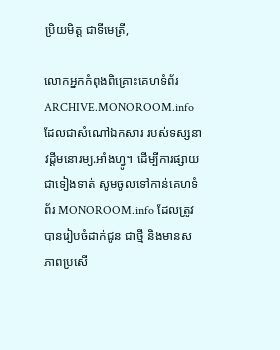ប្រិយមិត្ត ជាទីមេត្រី,

លោកអ្នកកំពុងពិគ្រោះគេហទំព័រ ARCHIVE.MONOROOM.info ដែលជាសំណៅឯកសារ របស់ទស្សនាវដ្ដីមនោរម្យ.អាំងហ្វូ។ ដើម្បីការផ្សាយជាទៀងទាត់ សូមចូលទៅកាន់គេហទំព័រ MONOROOM.info ដែលត្រូវបានរៀបចំដាក់ជូន ជាថ្មី និងមានសភាពប្រសើ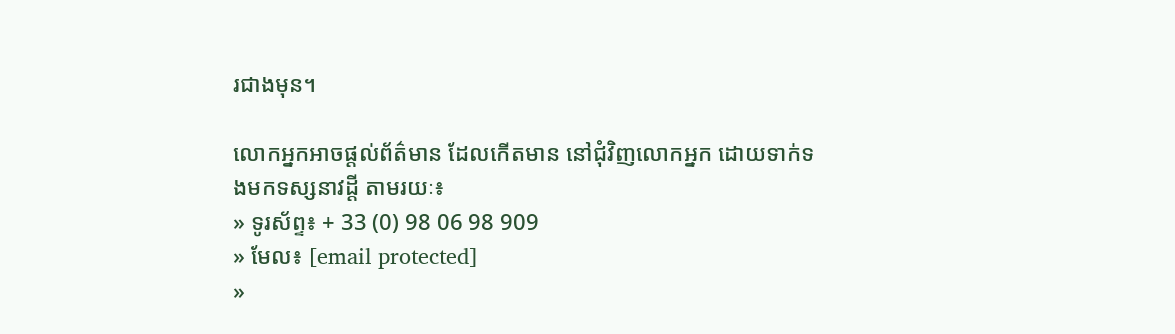រជាងមុន។

លោកអ្នកអាចផ្ដល់ព័ត៌មាន ដែលកើតមាន នៅជុំវិញលោកអ្នក ដោយទាក់ទងមកទស្សនាវដ្ដី តាមរយៈ៖
» ទូរស័ព្ទ៖ + 33 (0) 98 06 98 909
» មែល៖ [email protected]
»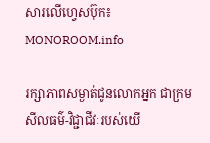សារលើហ្វេសប៊ុក៖ MONOROOM.info

រក្សាភាពសម្ងាត់ជូនលោកអ្នក ជាក្រមសីលធម៌-វិជ្ជាជីវៈរបស់យើ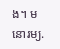ង។ មនោរម្យ.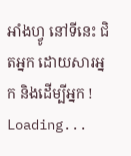អាំងហ្វូ នៅទីនេះ ជិតអ្នក ដោយសារអ្នក និងដើម្បីអ្នក !
Loading...